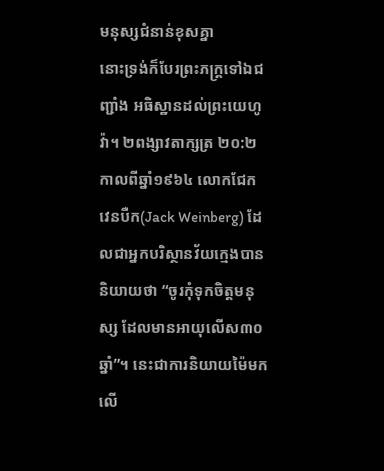មនុស្សជំនាន់ខុសគ្នា
នោះទ្រង់ក៏បែរព្រះភក្ត្រទៅឯជញ្ជាំង អធិស្ឋានដល់ព្រះយេហូវ៉ា។ ២ពង្សាវតាក្សត្រ ២០:២ កាលពីឆ្នាំ១៩៦៤ លោកជែក វេនបឺក(Jack Weinberg) ដែលជាអ្នកបរិស្ថានវ័យក្មេងបាននិយាយថា “ចូរកុំទុកចិត្តមនុស្ស ដែលមានអាយុលើស៣០ឆ្នាំ”។ នេះជាការនិយាយម៉ៃមកលើ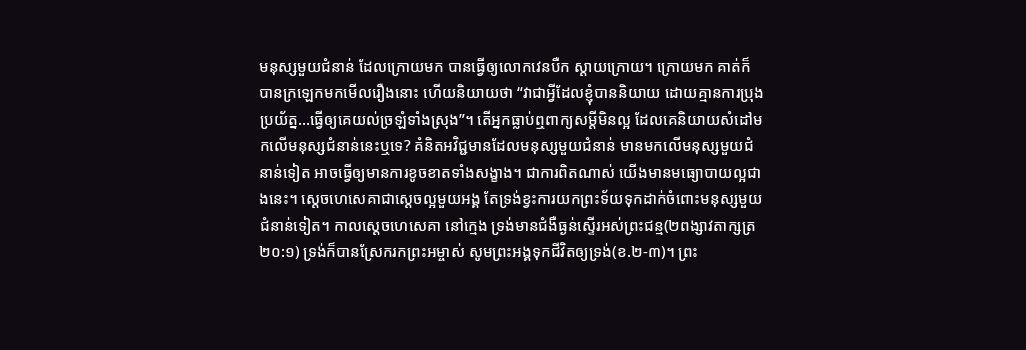មនុស្សមួយជំនាន់ ដែលក្រោយមក បានធ្វើឲ្យលោកវេនបឺក ស្តាយក្រោយ។ ក្រោយមក គាត់ក៏បានក្រឡេកមកមើលរឿងនោះ ហើយនិយាយថា “វាជាអ្វីដែលខ្ញុំបាននិយាយ ដោយគ្មានការប្រុងប្រយ័ត្ន…ធ្វើឲ្យគេយល់ច្រឡំទាំងស្រុង”។ តើអ្នកធ្លាប់ឮពាក្យសម្តីមិនល្អ ដែលគេនិយាយសំដៅមកលើមនុស្សជំនាន់នេះឬទេ? គំនិតអវិជ្ជមានដែលមនុស្សមួយជំនាន់ មានមកលើមនុស្សមួយជំនាន់ទៀត អាចធ្វើឲ្យមានការខូចខាតទាំងសង្ខាង។ ជាការពិតណាស់ យើងមានមធ្យោបាយល្អជាងនេះ។ ស្តេចហេសេគាជាស្តេចល្អមួយអង្គ តែទ្រង់ខ្វះការយកព្រះទ័យទុកដាក់ចំពោះមនុស្សមួយជំនាន់ទៀត។ កាលស្តេចហេសេគា នៅក្មេង ទ្រង់មានជំងឺធ្ងន់ស្ទើរអស់ព្រះជន្ម(២ពង្សាវតាក្សត្រ ២០:១) ទ្រង់ក៏បានស្រែករកព្រះអម្ចាស់ សូមព្រះអង្គទុកជីវិតឲ្យទ្រង់(ខ.២-៣)។ ព្រះ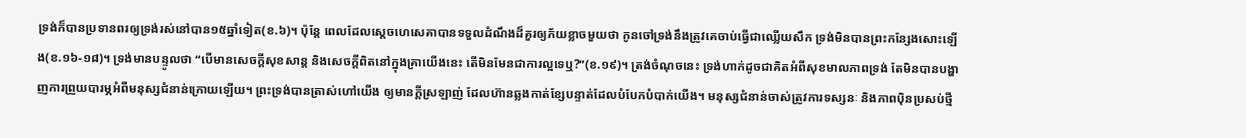ទ្រង់ក៏បានប្រទានពរឲ្យទ្រង់រស់នៅបាន១៥ឆ្នាំទៀត(ខ.៦)។ ប៉ុន្តែ ពេលដែលស្តេចហេសេគាបានទទួលដំណឹងដ៏គួរឲ្យភ័យខ្លាចមួយថា កូនចៅទ្រង់នឹងត្រូវគេចាប់ធ្វើជាឈ្លើយសឹក ទ្រង់មិនបានព្រះកន្សែងសោះឡើង(ខ.១៦-១៨)។ ទ្រង់មានបន្ទូលថា “បើមានសេចក្តីសុខសាន្ត និងសេចក្តីពិតនៅក្នុងគ្រាយើងនេះ តើមិនមែនជាការល្អទេឬ?”(ខ.១៩)។ ត្រង់ចំណុចនេះ ទ្រង់ហាក់ដូចជាគិតអំពីសុខមាលភាពទ្រង់ តែមិនបានបង្ហាញការព្រួយបារម្ភអំពីមនុស្សជំនាន់ក្រោយឡើយ។ ព្រះទ្រង់បានត្រាស់ហៅយើង ឲ្យមានក្តីស្រឡាញ់ ដែលហ៊ានឆ្លងកាត់ខ្សែបន្ទាត់ដែលបំបែកបំបាក់យើង។ មនុស្សជំនាន់ចាស់ត្រូវការទស្សនៈ និងភាពប៉ិនប្រសប់ថ្មី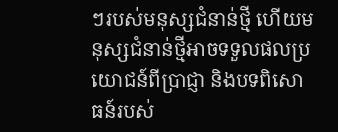ៗរបស់មនុស្សជំនាន់ថ្មី ហើយមនុស្សជំនាន់ថ្មីអាចទទួលផលប្រយោជន៍ពីប្រាជ្ញា និងបទពិសោធន៍របស់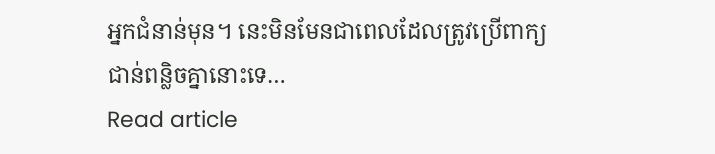អ្នកជំនាន់មុន។ នេះមិនមែនជាពេលដែលត្រូវប្រើពាក្យជាន់ពន្លិចគ្នានោះទេ…
Read article